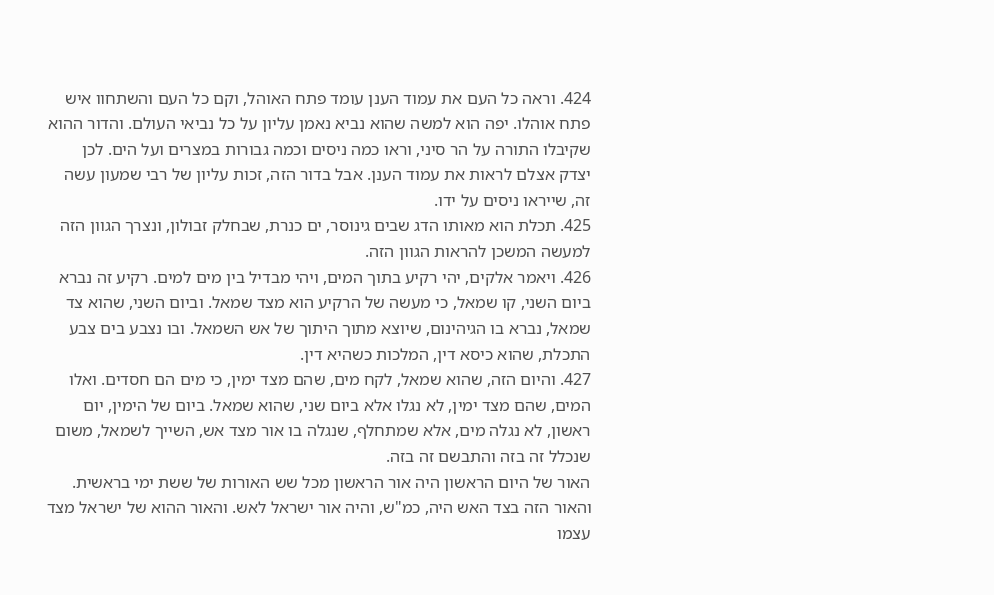424. וראה כל העם את עמוד הענן עומד פתח האוהל, וקם כל העם והשתחוו איש פתח אוהלו. יפה הוא למשה שהוא נביא נאמן עליון על כל נביאי העולם. והדור ההוא שקיבלו התורה על הר סיני, וראו כמה ניסים וכמה גבורות במצרים ועל הים. לכן יצדק אצלם לראות את עמוד הענן. אבל בדור הזה, זכות עליון של רבי שמעון עשה זה, שייראו ניסים על ידו.
425. תכלת הוא מאותו הדג שבים גינוסר, ים כנרת, שבחלק זבולון, ונצרך הגוון הזה למעשה המשכן להראות הגוון הזה.
426. ויאמר אלקים, יהי רקיע בתוך המים, ויהי מבדיל בין מים למים. רקיע זה נברא ביום השני, קו שמאל, כי מעשה של הרקיע הוא מצד שמאל. וביום השני, שהוא צד שמאל, נברא בו הגיהינום, שיוצא מתוך היתוך של אש השמאל. ובו נצבע בים צבע התכלת, שהוא כיסא דין, המלכות כשהיא דין.
427. והיום הזה, שהוא שמאל, לקח מים, שהם מצד ימין, כי מים הם חסדים. ואלו המים, שהם מצד ימין, לא נגלו אלא ביום שני, שהוא שמאל. ביום של הימין, יום ראשון, לא נגלה מים, אלא שמתחלף, שנגלה בו אור מצד אש, השייך לשמאל, משום שנכלל זה בזה והתבשם זה בזה.
האור של היום הראשון היה אור הראשון מכל שש האורות של ששת ימי בראשית. והאור הזה בצד האש היה, כמ"ש, והיה אור ישראל לאש. והאור ההוא של ישראל מצד עצמו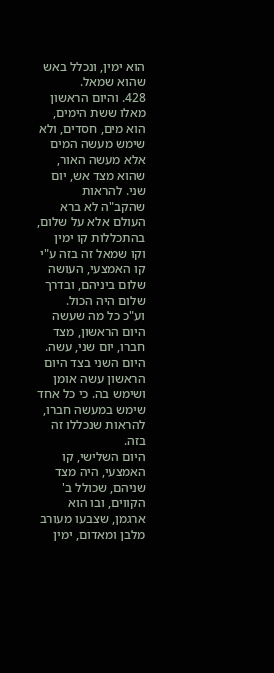הוא ימין, ונכלל באש שהוא שמאל.
428. והיום הראשון מאלו ששת הימים, הוא מים, חסדים, ולא שימש מעשה המים אלא מעשה האור, שהוא מצד אש, יום שני. להראות שהקב"ה לא ברא העולם אלא על שלום, בהתכללות קו ימין וקו שמאל זה בזה ע"י קו האמצעי, העושה שלום ביניהם, ובדרך שלום היה הכול.
וע"כ כל מה שעשה היום הראשון, מצד חברו, יום שני, עשה. היום השני בצד היום הראשון עשה אומן ושימש בה. כי כל אחד שימש במעשה חברו, להראות שנכללו זה בזה.
היום השלישי, קו האמצעי, היה מצד שניהם, שכולל ב' הקווים, ובו הוא ארגמן, שצבעו מעורב מלבן ומאדום, ימין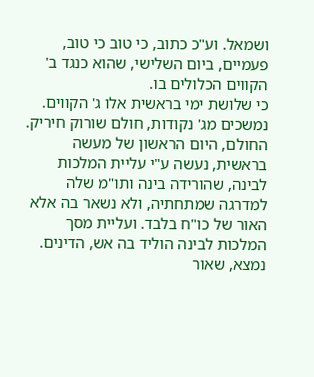ושמאל. וע"כ כתוב, כי טוב כי טוב, פעמיים, ביום השלישי, שהוא כנגד ב' הקווים הכלולים בו.
כי שלושת ימי בראשית אלו ג' הקווים. נמשכים מג' נקודות, חולם שורוק חיריק. החולם, היום הראשון של מעשה בראשית, נעשה ע"י עליית המלכות לבינה, שהורידה בינה ותו"מ שלה למדרגה שמתחתיה, ולא נשאר בה אלא האור של כו"ח בלבד. ועליית מסך המלכות לבינה הוליד בה אש, הדינים.
נמצא, שאור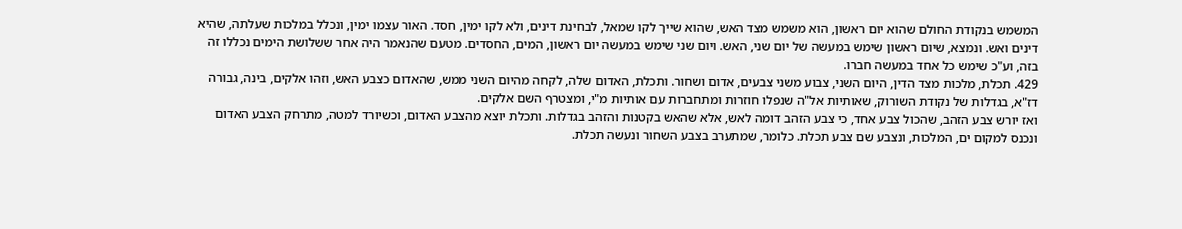המשמש בנקודת החולם שהוא יום ראשון, הוא משמש מצד האש, שהוא שייך לקו שמאל, לבחינת דינים, ולא לקו ימין, חסד. האור עצמו ימין, ונכלל במלכות שעלתה, שהיא דינים ואש. ונמצא, שיום ראשון שימש במעשה של יום שני, האש. ויום שני שימש במעשה יום ראשון, המים, החסדים. מטעם שהנאמר היה אחר ששלושת הימים נכללו זה בזה, וע"כ שימש כל אחד במעשה חברו.
429. תכלת, מלכות מצד הדין, היום השני, צבוע משני צבעים, אדום ושחור. ותכלת, האדום שלה, לקחה מהיום השני ממש, שהאדום כצבע האש, וזהו אלקים, בינה, גבורה דז"א, בגדלות של נקודת השורוק, שאותיות אל"ה שנפלו חוזרות ומתחברות עם אותיות מ"י, ומצטרף השם אלקים.
ואז יורש צבע הזהב, שהכול צבע אחד, כי צבע הזהב דומה לאש, אלא שהאש בקטנות והזהב בגדלות. ותכלת יוצא מהצבע האדום, וכשיורד למטה, מתרחק הצבע האדום ונכנס למקום ים, המלכות, ונצבע שם צבע תכלת. כלומר, שמתערב בצבע השחור ונעשה תכלת.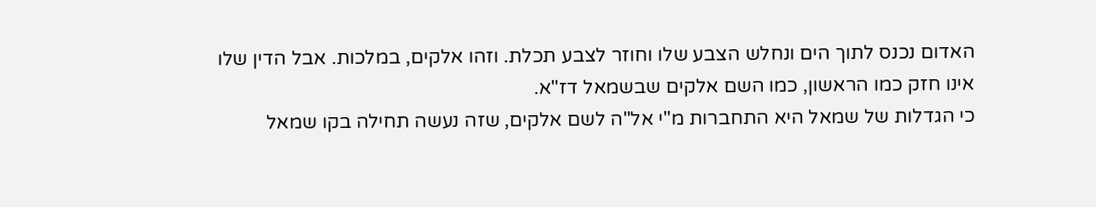האדום נכנס לתוך הים ונחלש הצבע שלו וחוזר לצבע תכלת. וזהו אלקים, במלכות. אבל הדין שלו אינו חזק כמו הראשון, כמו השם אלקים שבשמאל דז"א.
כי הגדלות של שמאל היא התחברות מ"י אל"ה לשם אלקים, שזה נעשה תחילה בקו שמאל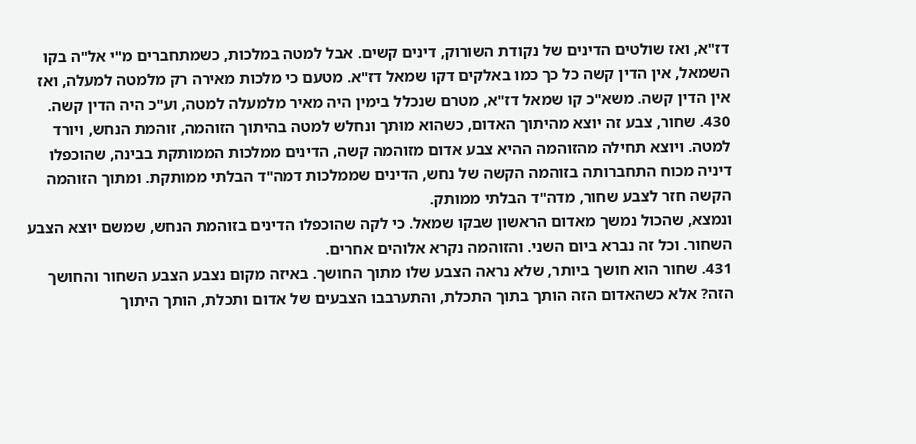דז"א, ואז שולטים הדינים של נקודת השורוק, דינים קשים. אבל למטה במלכות, כשמתחברים מ"י אל"ה בקו השמאל, אין הדין קשה כל כך כמו באלקים דקו שמאל דז"א. מטעם כי מלכות מאירה רק מלמטה למעלה, ואז אין הדין קשה. משא"כ קו שמאל דז"א, מטרם שנכלל בימין היה מאיר מלמעלה למטה, וע"כ היה הדין קשה.
430. שחור, צבע זה יוצא מהיתוך האדום, כשהוא מוּתך ונחלש למטה בהיתוך הזוהמה, זוהמת הנחש, ויורד למטה. ויוצא תחילה מהזוהמה ההיא צבע אדום מזוהמה קשה, הדינים ממלכות הממותקת בבינה, שהוכפלו דיניה מכוח התחברותה בזוהמה הקשה של נחש, הדינים שממלכות דמה"ד הבלתי ממותקת. ומתוך הזוהמה הקשה חזר לצבע שחור, מדה"ד הבלתי ממותק.
ונמצא, שהכול נמשך מאדום הראשון שבקו שמאל. כי לקה שהוכפלו הדינים בזוהמת הנחש, שמשם יוצא הצבע השחור. וכל זה נברא ביום השני. והזוהמה נקרא אלוהים אחרים.
431. שחור הוא חושך ביותר, שלא נראה הצבע שלו מתוך החושך. באיזה מקום נצבע הצבע השחור והחושך הזה? אלא כשהאדום הזה הותך בתוך התכלת, והתערבבו הצבעים של אדום ותכלת, הותך היתוך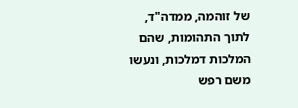של זוהמה, ממדה"ד, לתוך התהומות, שהם המלכות דמלכות, ונעשו משם רפש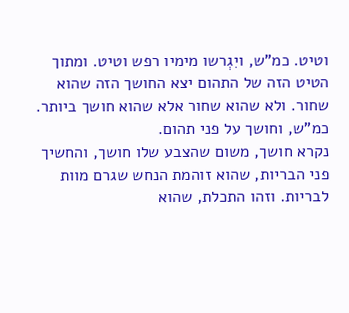וטיט. כמ"ש, ויִגְרשו מימיו רפש וטיט. ומתוך הטיט הזה של התהום יצא החושך הזה שהוא שחור. ולא שהוא שחור אלא שהוא חושך ביותר. כמ"ש, וחושך על פני תהום.
נקרא חושך, משום שהצבע שלו חושך, והחשיך פני הבריות, שהוא זוהמת הנחש שגרם מוות לבריות. וזהו התכלת, שהוא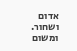אדום ושחור. ומשום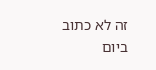זה לא כתוב ביום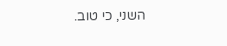השני, כי טוב.